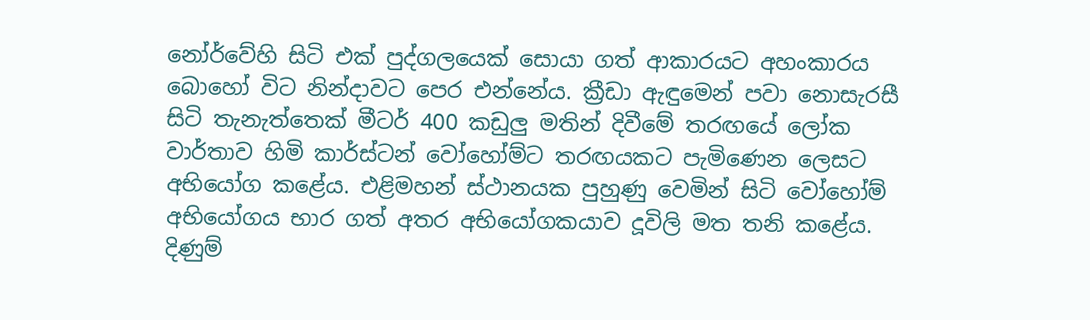නෝර්වේහි සිටි එක් පුද්ගලයෙක් සොයා ගත් ආකාරයට අහංකාරය බොහෝ විට නින්දාවට පෙර එන්නේය. ක්‍රීඩා ඇඳුමෙන් පවා නොසැරසී සිටි තැනැත්තෙක් මීටර් 400 කඩුලු මතින් දිවීමේ තරඟයේ ලෝක වාර්තාව හිමි කාර්ස්ටන් වෝහෝම්ට තරඟයකට පැමිණෙන ලෙසට අභියෝග කළේය. එළිමහන් ස්ථානයක පුහුණු වෙමින් සිටි වෝහෝම් අභියෝගය භාර ගත් අතර අභියෝගකයාව දූවිලි මත තනි කළේය. දිණුම්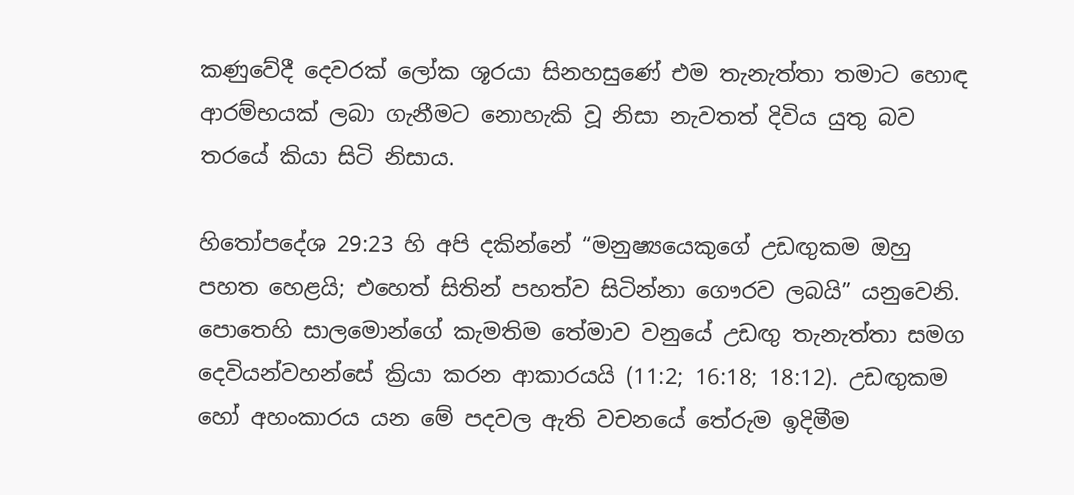කණුවේදී දෙවරක් ලෝක ශූරයා සිනහසුණේ එම තැනැත්තා තමාට හොඳ ආරම්භයක් ලබා ගැනීමට නොහැකි වූ නිසා නැවතත් දිවිය යුතු බව තරයේ කියා සිටි නිසාය.

හිතෝපදේශ 29:23 හි අපි දකින්නේ “මනුෂ්‍යයෙකුගේ උඩඟුකම ඔහු පහත හෙළයි; එහෙත් සිතින් පහත්ව සිටින්නා ගෞරව ලබයි” යනුවෙනි. පොතෙහි සාලමොන්ගේ කැමතිම තේමාව වනුයේ උඩඟු තැනැත්තා සමග දෙවියන්වහන්සේ ක්‍රියා කරන ආකාරයයි (11:2; 16:18; 18:12). උඩඟුකම හෝ අහංකාරය යන මේ පදවල ඇති වචනයේ තේරුම ඉදිමීම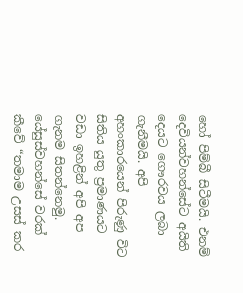හෝ පිම්බී සිටීමයි. එනම් දෙවියන්වහන්සේට අයිති දෙයට ගෞරවය ලබා ගැනීමයි. අපි අහංකාරයෙන් පිරුණු විට සිතිය යුතු ප්‍රමාණයට වඩා ඉහළින් අපි අප ගැනම සිතන්නෙමු. යේසුස්වහන්සේ වරක් කීවේ “තමාම උසස් කර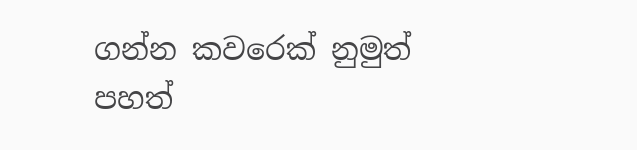ගන්න කවරෙක් නුමුත් පහත්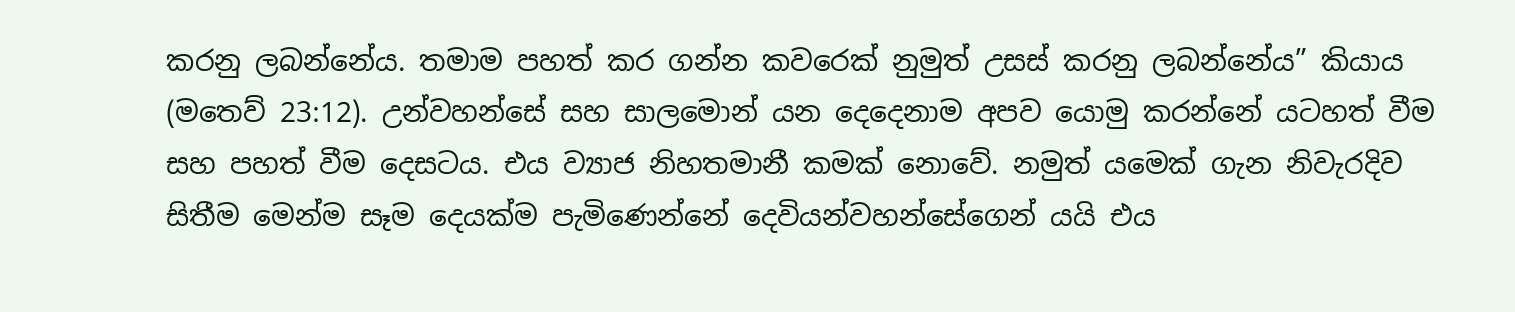කරනු ලබන්නේය. තමාම පහත් කර ගන්න කවරෙක් නුමුත් උසස් කරනු ලබන්නේය” කියාය (මතෙව් 23:12). උන්වහන්සේ සහ සාලමොන් යන දෙදෙනාම අපව යොමු කරන්නේ යටහත් වීම සහ පහත් වීම දෙසටය. එය ව්‍යාජ නිහතමානී කමක් නොවේ. නමුත් යමෙක් ගැන නිවැරදිව සිතීම මෙන්ම සෑම දෙයක්ම පැමිණෙන්නේ දෙවියන්වහන්සේගෙන් යයි එය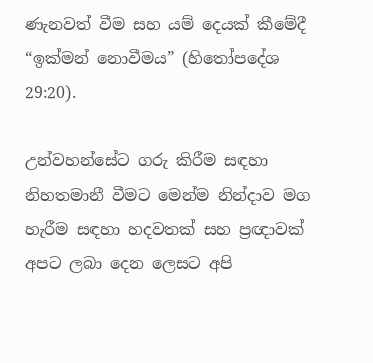ණැනවත් වීම සහ යම් දෙයක් කීමේදී “ඉක්මන් නොවීමය” (හිතෝපදේශ 29:20).

උන්වහන්සේට ගරු කිරීම සඳහා නිහතමානී වීමට මෙන්ම නින්දාව මග හැරීම සඳහා හදවතක් සහ ප්‍රඥාවක් අපට ලබා දෙන ලෙසට අපි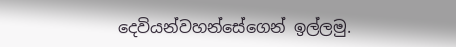දෙවියන්වහන්සේගෙන් ඉල්ලමු.